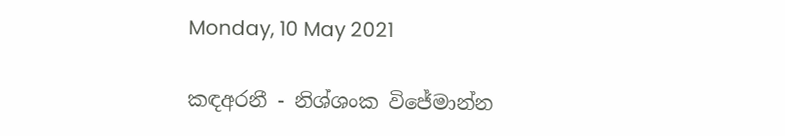Monday, 10 May 2021

කඳඅරනී - නිශ්ශංක විජේමාන්න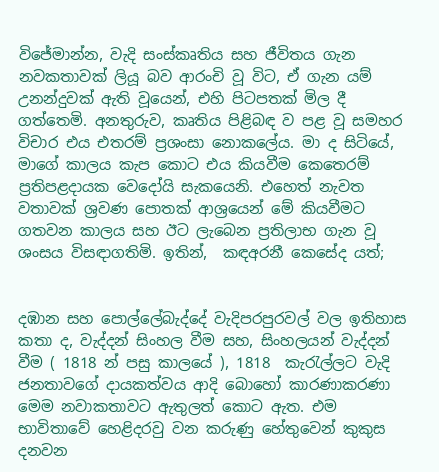විජේමාන්න, වැදි සංස්කෘතිය සහ ජීවිතය ගැන නවකතාවක් ලියූ බව ආරංචි වූ විට, ඒ ගැන යම් උනන්දුවක් ඇති වූයෙන්, එහි පිටපතක් මිල දී ගත්තෙමි. අනතුරුව, කෘතිය පිළිබඳ ව පළ වූ සමහර විචාර එය එතරම් ප්‍රශංසා නොකලේය. මා ද සිටියේ, මාගේ කාලය කැප කොට එය කියවීම කෙතෙරම් ප්‍රතිපළදායක වෙදෝයි සැකයෙනි. එහෙත් නැවත වතාවක් ශ්‍රවණ පොතක් ආශ්‍රයෙන් මේ කියවීමට ගතවන කාලය සහ ඊට ලැබෙන ප්‍රතිලාභ ගැන වූ ශංසය විසඳාගතිමි. ඉතින්,  කඳඅරනී කෙසේද යත්;


දඹාන සහ පොල්ලේබැද්දේ වැදිපරපුරවල් වල ඉතිහාස කතා ද, වැද්දන් සිංහල වීම සහ, සිංහලයන් වැද්දන් වීම ( 1818 න් පසු කාලයේ ), 1818  කැරැල්ලට වැදි ජනතාවගේ දායකත්වය ආදි බොහෝ කාරණාකරණා මෙම නවාකතාවට ඇතුලත් කොට ඇත. එම භාවිතාවේ හෙළිදරවු වන කරුණු හේතුවෙන් කුකුස දනවන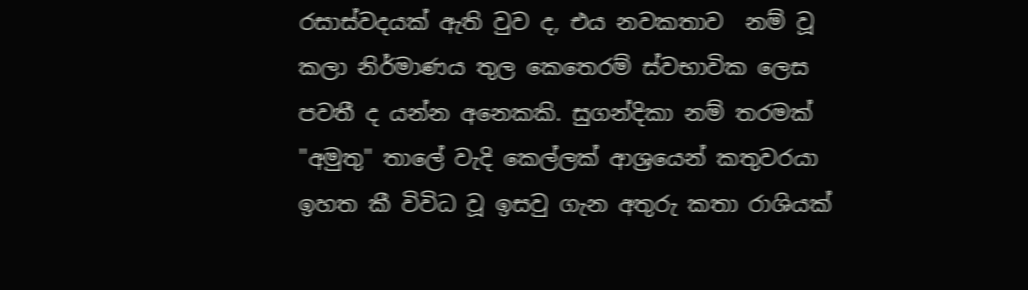රසාස්වදයක් ඇති වුව ද, එය නවකතාව  නම් වූ   කලා නිර්මාණය තුල කෙතෙරම් ස්වභාවික ලෙස පවතී ද යන්න අනෙකකි. සුගන්දිකා නම් තරමක් "අමුතු" තාලේ වැදි කෙල්ලක් ආශ්‍රයෙන් කතුවරයා ඉහත කී විවිධ වූ ඉසවු ගැන අතුරු කතා රාශියක්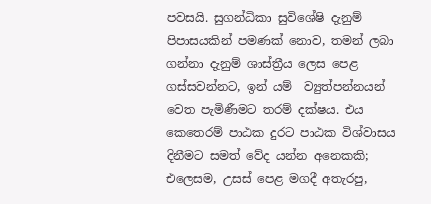පවසයි. සුගන්ධිකා සුවිශේෂි දැනුම් පිපාසයකින් පමණක් නොව, තමන් ලබා ගන්නා දැනුම් ශාස්ත්‍රීය ලෙස පෙළ ගස්සවන්නට, ඉන් යම්  ව්‍යුත්පන්නයන් වෙත පැමිණීමට තරම් දක්ෂය. එය කෙතෙරම් පාඨක දුරට පාඨක විශ්වාසය දිනීමට සමත් වේද යන්න අනෙකකි; එලෙසම, උසස් පෙළ මගදී අතැරපු,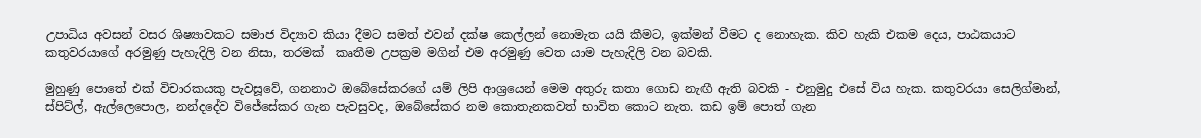උපාධිය අවසන් වසර ශිෂ්‍යාවකට සමාජ විද්‍යාව කියා දීමට සමත් එවන් දක්ෂ කෙල්ලන් නොමැත යයි කීමට, ඉක්මන් වීමට ද නොහැක. කිව හැකි එකම දෙය, පාඨකයාට කතුවරයාගේ අරමුණු පැහැදිලි වන නිසා, තරමක්  කෘතීම උපක්‍රම මගින් එම අරමුණු වෙත යාම පැහැදිලි වන බවකි.

මුහුණු පොතේ එක් විචාරකයකු පැවසූවේ, ගනනාථ ඔබේසේකරගේ යම් ලිපි ආශ්‍රයෙන් මෙම අතුරු කතා ගොඩ නැඟී ඇති බවකි - එනුමුදු එසේ විය හැක. කතුවරයා සෙලිග්මාන්, ස්පිට්ල්, ඇල්ලෙපොල, නන්දදේව විජේසේකර ගැන පැවසුවද, ඔබේසේකර නම කොතැනකවත් භාවිත කොට නැත. කඩ ඉම් පොත් ගැන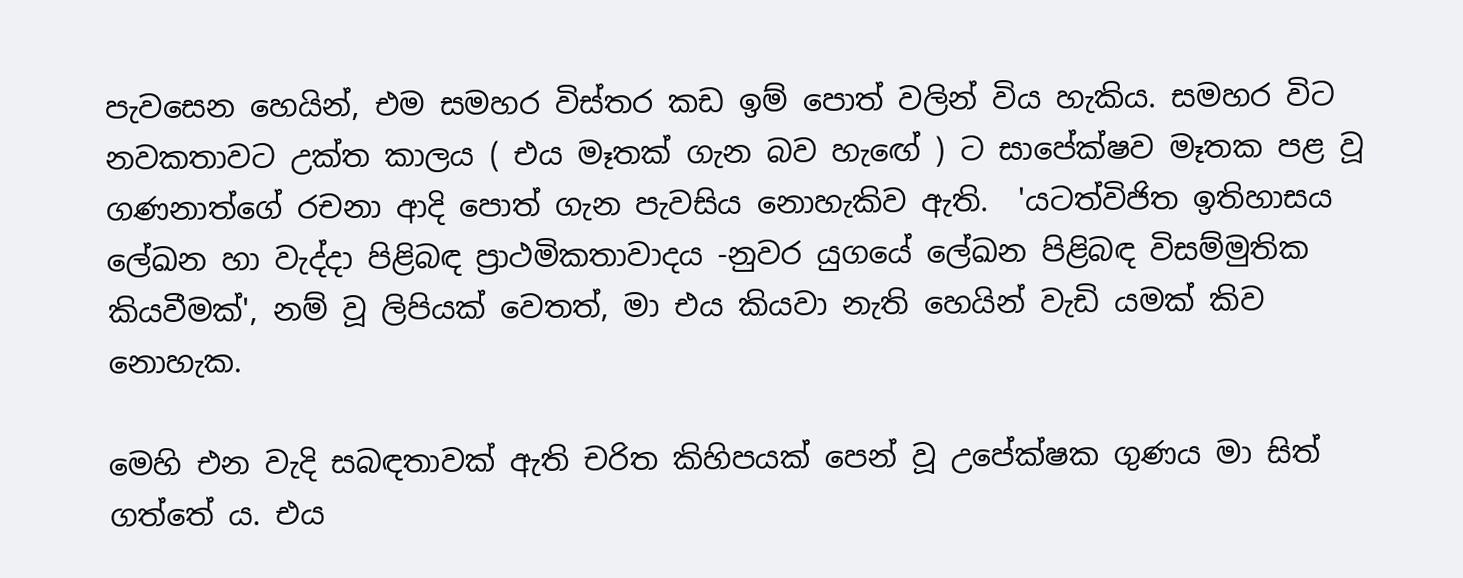පැවසෙන හෙයින්, එම සමහර විස්තර කඩ ඉම් පොත් වලින් විය හැකිය. සමහර විට නවකතාවට උක්ත කාලය ( එය මෑතක් ගැන බව හැඟේ ) ට සාපේක්ෂව මෑතක පළ වූ ගණනාත්ගේ රචනා ආදි පොත් ගැන පැවසිය නොහැකිව ඇති.  'යටත්විජිත ඉතිහාසය ලේඛන හා වැද්දා පිළිබඳ ප්‍රාථමිකතාවාදය -නුවර යුගයේ ලේඛන පිළිබඳ විසම්මුතික කියවීමක්‌', නම් වූ ලිපියක් වෙතත්, මා එය කියවා නැති හෙයින් වැඩි යමක් කිව නොහැක.

මෙහි එන වැදි සබඳතාවක් ඇති චරිත කිහිපයක් පෙන් වූ උපේක්ෂක ගුණය මා සිත් ගත්තේ ය. එය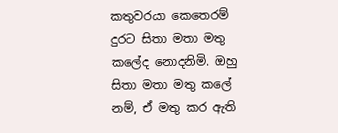කතුවරයා කෙතෙරම් දුරට සිතා මතා මතු කලේද නොදනිමි. ඔහු සිතා මතා මතු කලේ නම්, ඒ මතු කර ඇති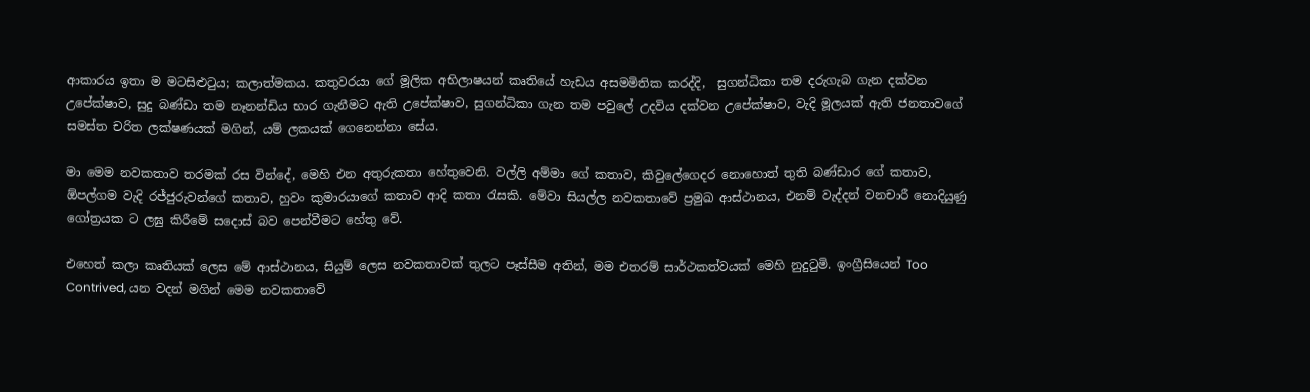ආකාරය ඉතා ම මටසිළුටුය; කලාත්මකය. කතුවරයා ගේ මූලික අභිලාෂයන් කෘතියේ හැඩය අසමමිතික කරද්දි,  සුගන්ධිකා තම දරුගැබ ගැන දක්වන උපේක්ෂාව, සුදු බණ්ඩා තම නෑනන්ඩිය භාර ගැනීමට ඇති උපේක්ෂාව, සුගන්ධිකා ගැන තම පවුලේ උදවිය දක්වන උපේක්ෂාව, වැදි මූලයක් ඇති ජනතාවගේ සමස්ත චරිත ලක්ෂණයක් මගින්, යම් ලකයක් ගෙනෙන්නා සේය.

මා මෙම නවකතාව තරමක් රස වින්දේ, මෙහි එන අතුරුකතා හේතුවෙනි. වල්ලි අම්මා ගේ කතාව, කිවුලේගෙදර නොහොත් තුති බණ්ඩාර ගේ කතාව, ඕපල්ගම වැදි රජ්ජුරුවන්ගේ කතාව, හුවං කුමාරයාගේ කතාව ආදි කතා රැසකි. මේවා සියල්ල නවකතාවේ ප්‍රමුඛ ආස්ථානය, එනම් වැද්දන් වනචාරී නොදියුණු ගෝත්‍රයක ට ලඝු කිරීමේ සදොස් බව පෙන්වීමට හේතු වේ.

එහෙත් කලා කෘතියක් ලෙස මේ ආස්ථානය, සියුම් ලෙස නවකතාවක් තුලට පෑස්සීම අතින්, මම එතරම් සාර්ථකත්වයක් මෙහි නුදුටුමි. ඉංග්‍රීසියෙන් Too Contrived, යන වදන් මගින් මෙම නවකතාවේ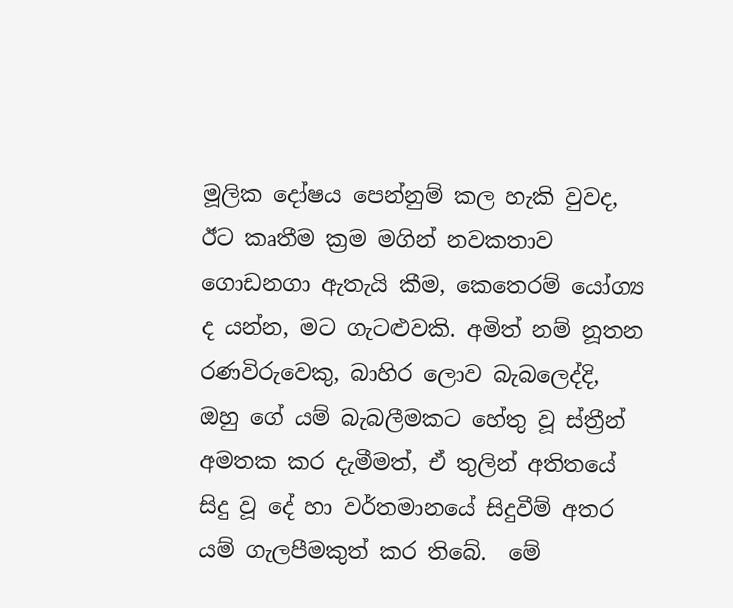මූලික දෝෂය පෙන්නුම් කල හැකි වුවද,  ඊට කෘතීම ක්‍රම මගින් නවකතාව ගොඩනගා ඇතැයි කීම, කෙතෙරම් යෝග්‍ය ද යන්න, මට ගැටළුවකි. අමිත් නම් නූතන රණවිරුවෙකු, බාහිර ලොව බැබලෙද්දි, ඔහු ගේ යම් බැබලීමකට හේතු වූ ස්ත්‍රීන් අමතක කර දැමීමත්, ඒ තුලින් අතිතයේ සිදු වූ දේ හා වර්තමානයේ සිදුවීම් අතර යම් ගැලපීමකුත් කර තිබේ.  මේ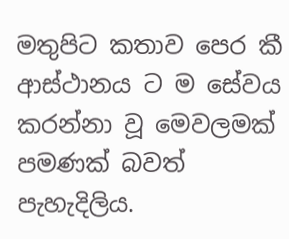මතුපිට කතාව පෙර කී ආස්ථානය ට ම සේවය කරන්නා වූ මෙවලමක් පමණක් බවත් පැහැදිලිය.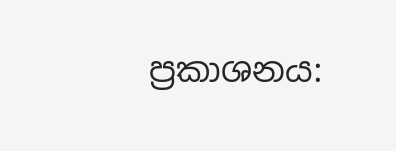ප්‍රකාශනය: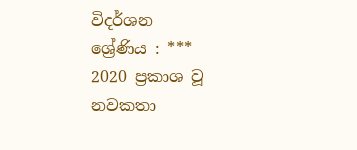විදර්ශන
ශ්‍රේණිය : ***
2020 ප්‍රකාශ වූ නවකතා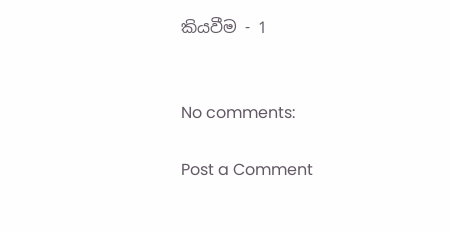කියවීම - 1


No comments:

Post a Comment